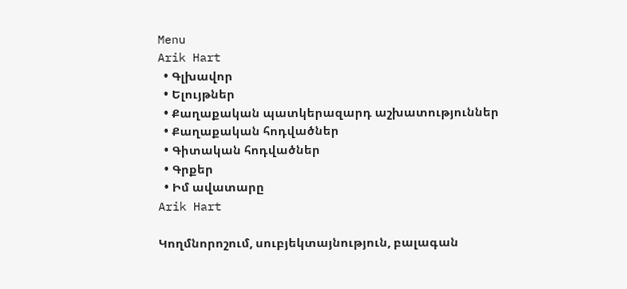Menu
Arik Hart
  • Գլխավոր
  • Ելույթներ
  • Քաղաքական պատկերազարդ աշխատություններ
  • Քաղաքական հոդվածներ
  • Գիտական հոդվածներ
  • Գրքեր
  • Իմ ավատարը
Arik Hart

Կողմնորոշում, սուբյեկտայնություն, բալագան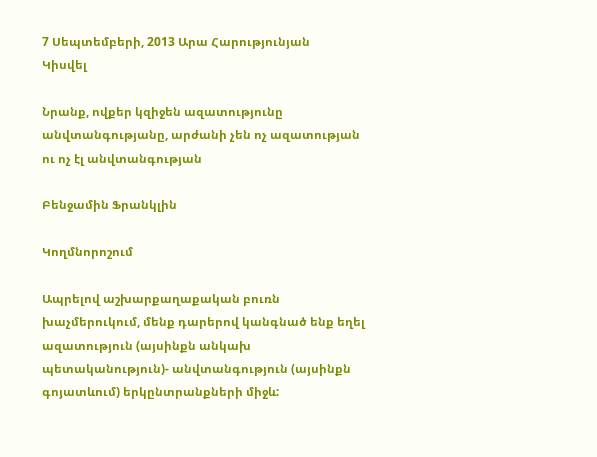7 Սեպտեմբերի, 2013 Արա Հարությունյան
Կիսվել

Նրանք, ովքեր կզիջեն ազատությունը անվտանգությանը, արժանի չեն ոչ ազատության ու ոչ էլ անվտանգության

Բենջամին Ֆրանկլին

Կողմնորոշում

Ապրելով աշխարքաղաքական բուռն խաչմերուկում, մենք դարերով կանգնած ենք եղել ազատություն (այսինքն անկախ պետականություն)- անվտանգություն (այսինքն գոյատևում) երկընտրանքների միջև: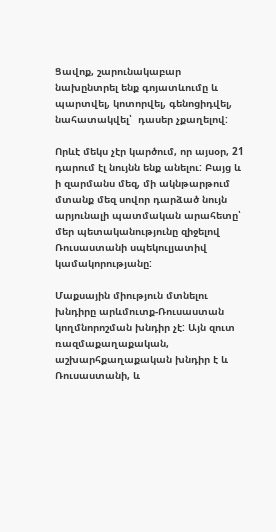Ցավոք, շարունակաբար  նախընտրել ենք գոյատևումը և  պարտվել, կոտորվել, գենոցիդվել, նահատակվել՝  դասեր չքաղելով:

Որևէ մեկս չէր կարծում, որ այսօր, 21 դարում էլ նույնն ենք անելու: Բայց և ի զարմանս մեզ, մի ակնթարթում մտանք մեզ սովոր դարձած նույն արյունալի պատմական արահետը՝ մեր պետականությունը զիջելով Ռուսաստանի սպեկուլյատիվ կամակորությանը:

Մաքսային միություն մտնելու խնդիրը արևմուտք-Ռուսաստան կողմնորոշման խնդիր չէ: Այն զուտ ռազմաքաղաքական, աշխարհքաղաքական խնդիր է և Ռուսաստանի, և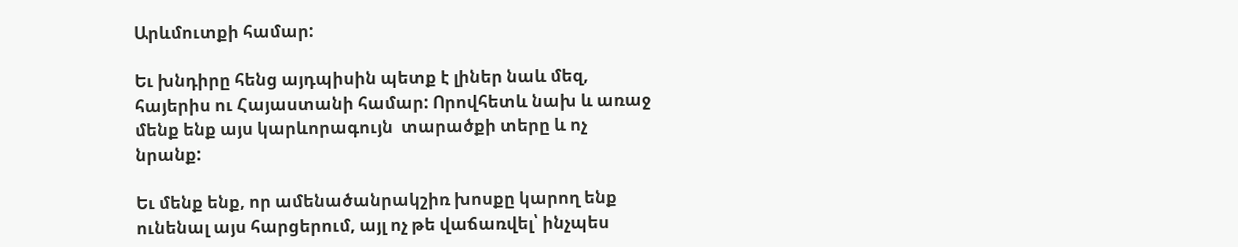Արևմուտքի համար:

Եւ խնդիրը հենց այդպիսին պետք է լիներ նաև մեզ, հայերիս ու Հայաստանի համար: Որովհետև նախ և առաջ մենք ենք այս կարևորագույն  տարածքի տերը և ոչ նրանք:

Եւ մենք ենք, որ ամենածանրակշիռ խոսքը կարող ենք ունենալ այս հարցերում, այլ ոչ թե վաճառվել՝ ինչպես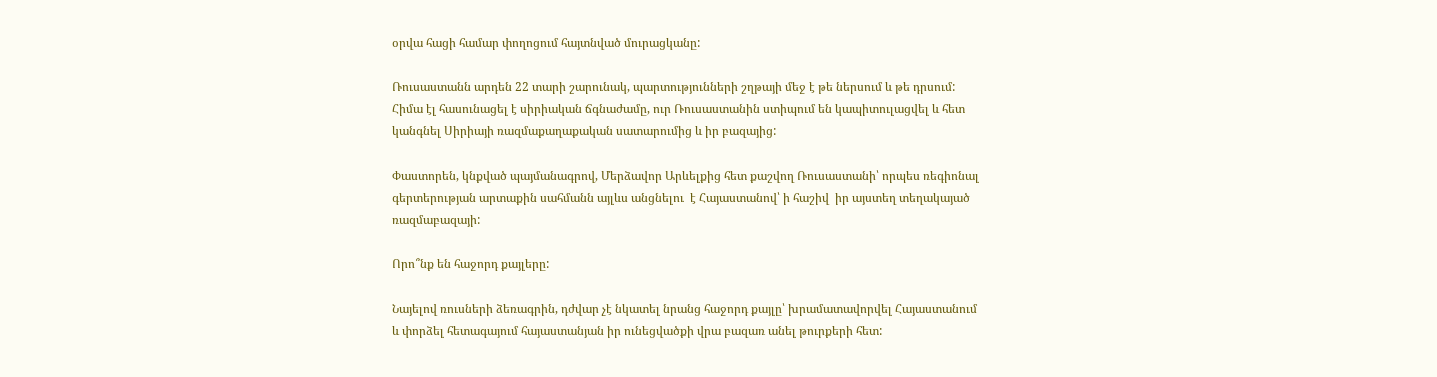օրվա հացի համար փողոցում հայտնված մուրացկանը:

Ռուսաստանն արդեն 22 տարի շարունակ, պարտությունների շղթայի մեջ է թե ներսում և թե դրսում: Հիմա էլ հասունացել է սիրիական ճգնաժամը, ուր Ռուսաստանին ստիպում են կապիտուլացվել և հետ կանգնել Սիրիայի ռազմաքաղաքական սատարումից և իր բազայից:

Փաստորեն, կնքված պայմանագրով, Մերձավոր Արևելքից հետ քաշվող Ռուսաստանի՝ որպես ռեգիոնալ գերտերության արտաքին սահմանն այլևս անցնելու  է Հայաստանով՝ ի հաշիվ  իր այստեղ տեղակայած ռազմաբազայի:

Որո՞նք են հաջորդ քայլերը:

Նայելով ռուսների ձեռագրին, դժվար չէ նկատել նրանց հաջորդ քայլը՝ խրամատավորվել Հայաստանում և փորձել հետագայում հայաստանյան իր ունեցվածքի վրա բազառ անել թուրքերի հետ: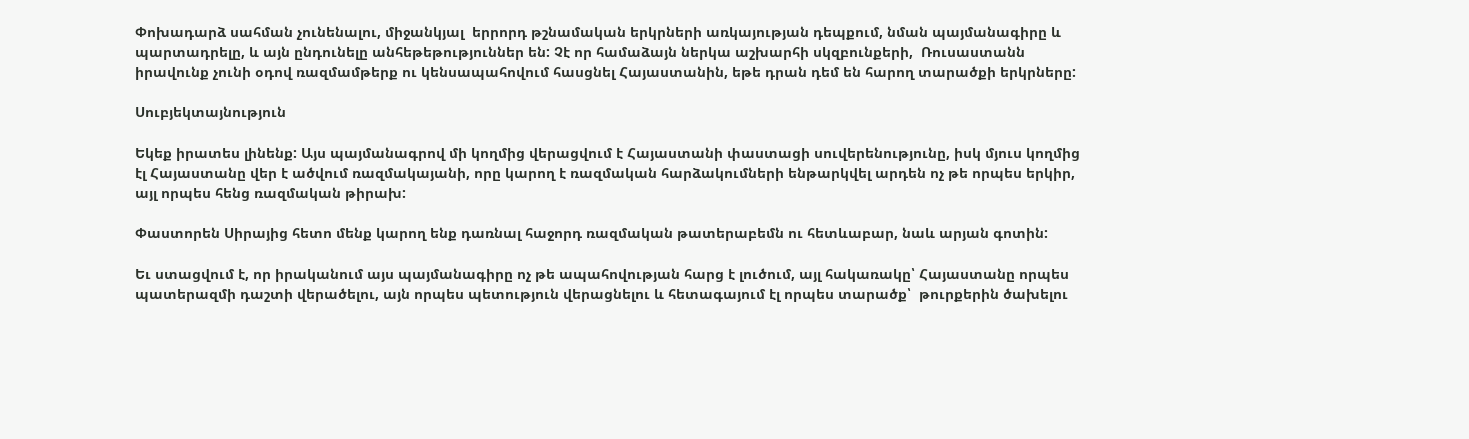Փոխադարձ սահման չունենալու, միջանկյալ  երրորդ թշնամական երկրների առկայության դեպքում, նման պայմանագիրը և պարտադրելը, և այն ընդունելը անհեթեթություններ են: Չէ որ համաձայն ներկա աշխարհի սկզբունքերի,  Ռուսաստանն իրավունք չունի օդով ռազմամթերք ու կենսապահովում հասցնել Հայաստանին, եթե դրան դեմ են հարող տարածքի երկրները:

Սուբյեկտայնություն

Եկեք իրատես լինենք: Այս պայմանագրով մի կողմից վերացվում է Հայաստանի փաստացի սուվերենությունը, իսկ մյուս կողմից էլ Հայաստանը վեր է ածվում ռազմակայանի, որը կարող է ռազմական հարձակումների ենթարկվել արդեն ոչ թե որպես երկիր, այլ որպես հենց ռազմական թիրախ:

Փաստորեն Սիրայից հետո մենք կարող ենք դառնալ հաջորդ ռազմական թատերաբեմն ու հետևաբար, նաև արյան գոտին:

Եւ ստացվում է, որ իրականում այս պայմանագիրը ոչ թե ապահովության հարց է լուծում, այլ հակառակը՝ Հայաստանը որպես պատերազմի դաշտի վերածելու, այն որպես պետություն վերացնելու և հետագայում էլ որպես տարածք՝  թուրքերին ծախելու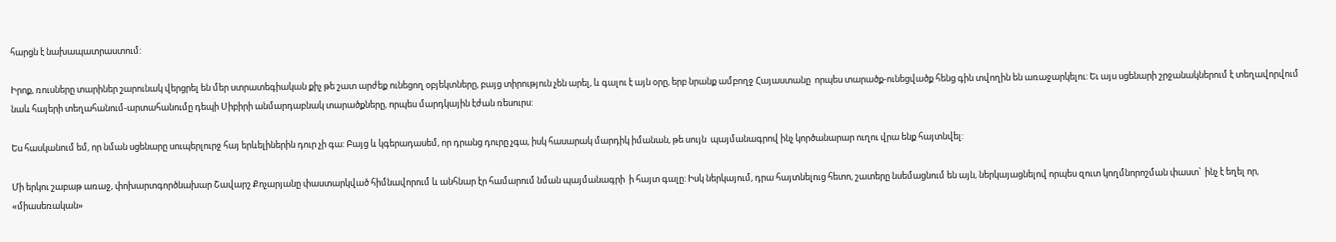հարցն է նախապատրաստում:

Իրոք, ռուսները տարիներ շարունակ վերցրել են մեր ստրատեգիական քիչ թե շատ արժեք ունեցող օբյեկտները, բայց տիրություն չեն արել, և գալու է այն օրը, երբ նրանք ամբողջ Հայաստանը  որպես տարածք-ունեցվածք հենց գին տվողին են առաջարկելու: Եւ այս սցենարի շրջանակներում է տեղավորվում նաև հայերի տեղահանում-արտահանումը դեպի Սիբիրի անմարդաբնակ տարածքները, որպես մարդկային էժան ռեսուրս:

Ես հասկանում եմ, որ նման սցենարը սուպերլուրջ հայ երևելիներին դուր չի գա: Բայց և կգերադասեմ, որ դրանց դուրը չգա, իսկ հասարակ մարդիկ իմանան, թե սույն  պայմանագրով ինչ կործանարար ուղու վրա ենք հայտնվել:

Մի երկու շաբաթ առաջ, փոխարտգործնախար Շավարշ Քոչարյանը փաստարկված հիմնավորում և անհնար էր համարում նման պայմանագրի  ի հայտ գալը: Իսկ ներկայում, դրա հայտնելուց հետո, շատերը նսեմացնում են այն, ներկայացնելով որպես զուտ կողմնորոշման փաստ՝  ինչ է եղել որ, «միասեռական»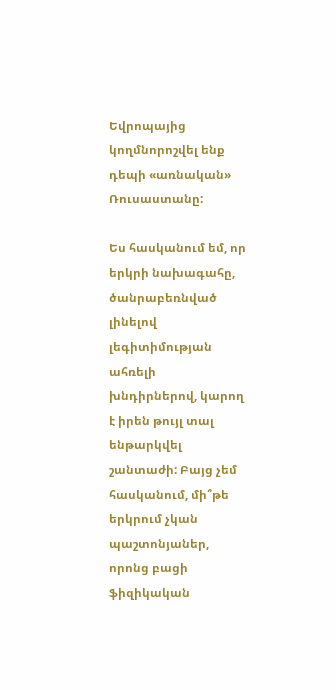Եվրոպայից կողմնորոշվել ենք դեպի «առնական» Ռուսաստանը:

Ես հասկանում եմ, որ երկրի նախագահը, ծանրաբեռնված լինելով լեգիտիմության ահռելի խնդիրներով, կարող է իրեն թույլ տալ ենթարկվել շանտաժի: Բայց չեմ հասկանում, մի՞թե երկրում չկան պաշտոնյաներ, որոնց բացի ֆիզիկական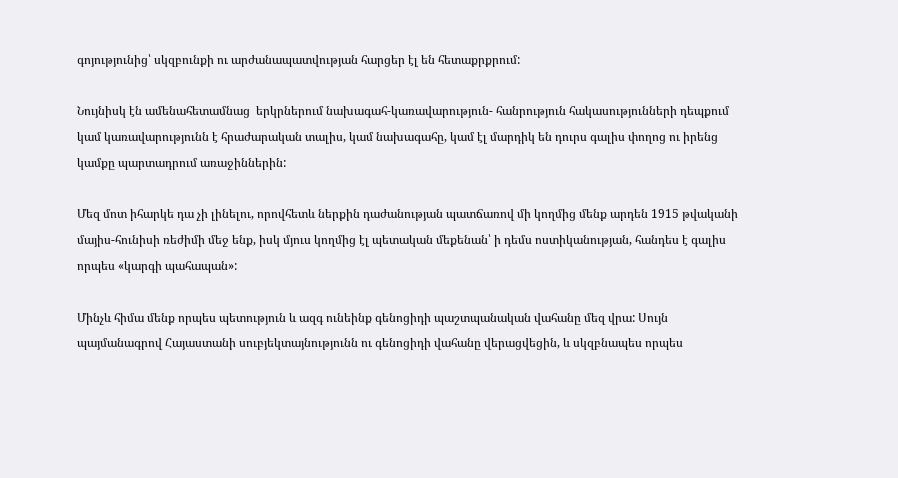գոյությունից՝ սկզբունքի ու արժանապատվության հարցեր էլ են հետաքրքրում:

Նույնիսկ էն ամենահետամնաց  երկրներում նախագահ-կառավարություն- հանրություն հակասությունների դեպքում կամ կառավարությունն է հրաժարական տալիս, կամ նախագահը, կամ էլ մարդիկ են դուրս գալիս փողոց ու իրենց կամքը պարտադրում առաջիններին:

Մեզ մոտ իհարկե դա չի լինելու, որովհետև ներքին դաժանության պատճառով մի կողմից մենք արդեն 1915 թվականի մայիս-հունիսի ռեժիմի մեջ ենք, իսկ մյուս կողմից էլ պետական մեքենան՝ ի դեմս ոստիկանության, հանդես է գալիս որպես «կարգի պահապան»:

Մինչև հիմա մենք որպես պետություն և ազգ ունեինք գենոցիդի պաշտպանական վահանը մեզ վրա: Սույն պայմանագրով Հայաստանի սուբյեկտայնությունն ու գենոցիդի վահանը վերացվեցին, և սկզբնապես որպես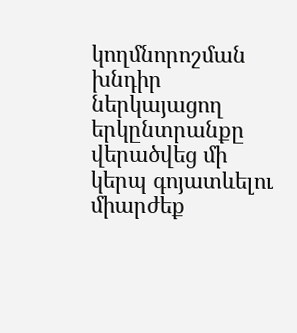կողմնորոշման խնդիր ներկայացող երկընտրանքը վերածվեց մի կերպ գոյատևելու միարժեք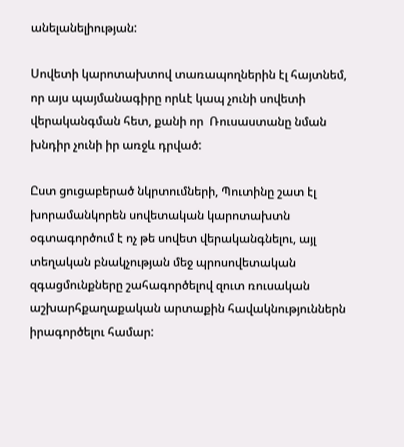անելանելիության:

Սովետի կարոտախտով տառապողներին էլ հայտնեմ, որ այս պայմանագիրը որևէ կապ չունի սովետի վերականգման հետ, քանի որ  Ռուսաստանը նման խնդիր չունի իր առջև դրված:

Ըստ ցուցաբերած նկրտումների, Պուտինը շատ էլ խորամանկորեն սովետական կարոտախտն օգտագործում է ոչ թե սովետ վերականգնելու, այլ տեղական բնակչության մեջ պրոսովետական զգացմունքները շահագործելով զուտ ռուսական աշխարհքաղաքական արտաքին հավակնություններն իրագործելու համար: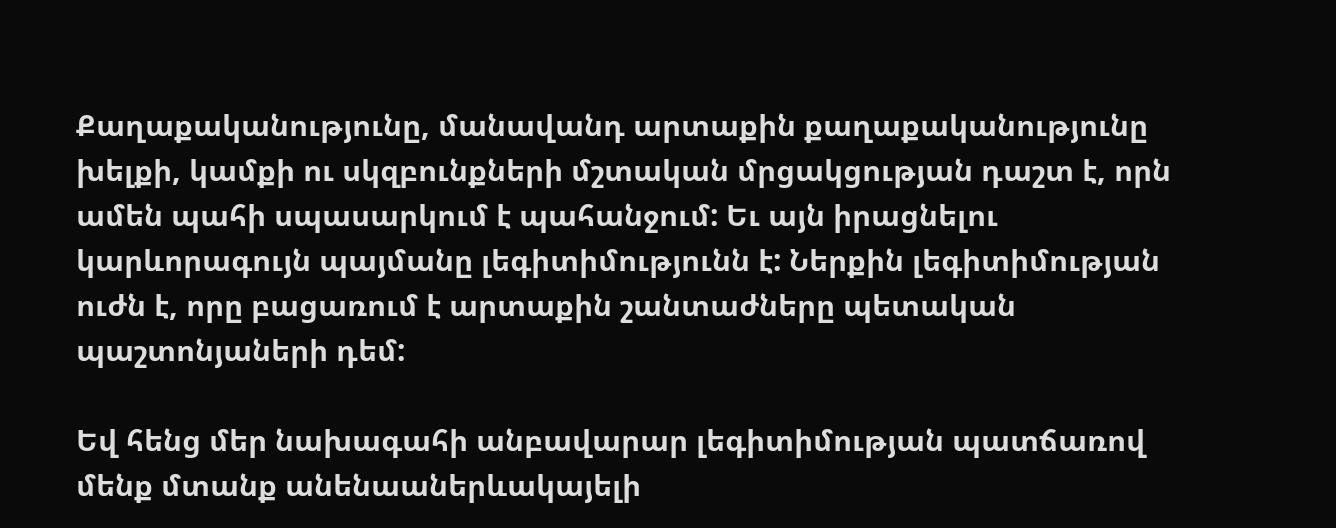Քաղաքականությունը, մանավանդ արտաքին քաղաքականությունը խելքի, կամքի ու սկզբունքների մշտական մրցակցության դաշտ է, որն ամեն պահի սպասարկում է պահանջում: Եւ այն իրացնելու կարևորագույն պայմանը լեգիտիմությունն է: Ներքին լեգիտիմության ուժն է, որը բացառում է արտաքին շանտաժները պետական պաշտոնյաների դեմ:

Եվ հենց մեր նախագահի անբավարար լեգիտիմության պատճառով մենք մտանք անենաաներևակայելի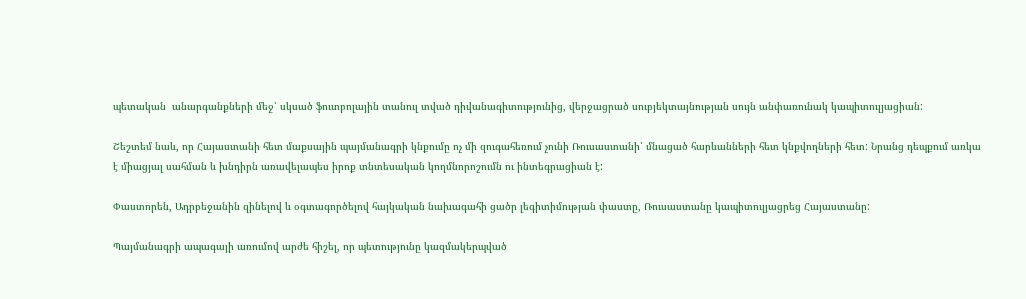պետական  անարգանքների մեջ՝ սկսած ֆուտբոլային տանուլ տված դիվանագիտությունից, վերջացրած սուբյեկտայնության սույն անփառունակ կապիտուլյացիան:

Շեշտեմ նաև, որ Հայաստանի հետ մաքսային պայմանագրի կնքումը ոչ մի զուգահեռում չունի Ռուսաստանի՝ մնացած հարևանների հետ կնքվողների հետ: Նրանց դեպքում առկա է միացյալ սահման և խնդիրն առավելապես իրոք տնտեսական կողմնորոշումն ու ինտեգրացիան է:

Փաստորեն, Ադրբեջանին զինելով և օգտագործելով հայկական նախագահի ցածր լեգիտիմության փաստը, Ռուսաստանը կապիտուլյացրեց Հայաստանը:

Պայմանագրի ապագայի առումով արժե հիշել, որ պետությունը կազմակերպված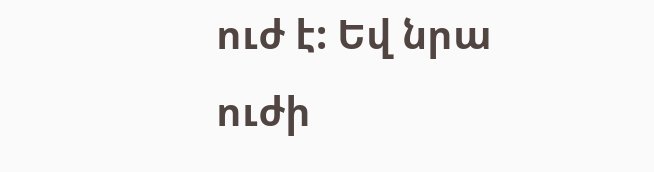ուժ է: Եվ նրա ուժի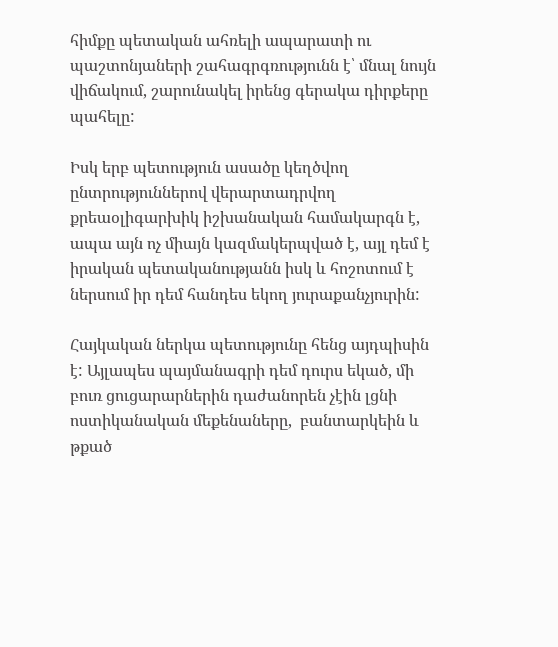հիմքը պետական ահռելի ապարատի ու պաշտոնյաների շահագրգռությունն է՝ մնալ նույն վիճակում, շարունակել իրենց գերակա դիրքերը պահելը:

Իսկ երբ պետություն ասածը կեղծվող ընտրություններով վերարտադրվող քրեաօլիգարխիկ իշխանական համակարգն է, ապա այն ոչ միայն կազմակերպված է, այլ դեմ է իրական պետականությանն իսկ և հոշոտում է ներսում իր դեմ հանդես եկող յուրաքանչյուրին:

Հայկական ներկա պետությունը հենց այդպիսին է: Այլապես պայմանագրի դեմ դուրս եկած, մի բուռ ցուցարարներին դաժանորեն չէին լցնի ոստիկանական մեքենաները,  բանտարկեին և թքած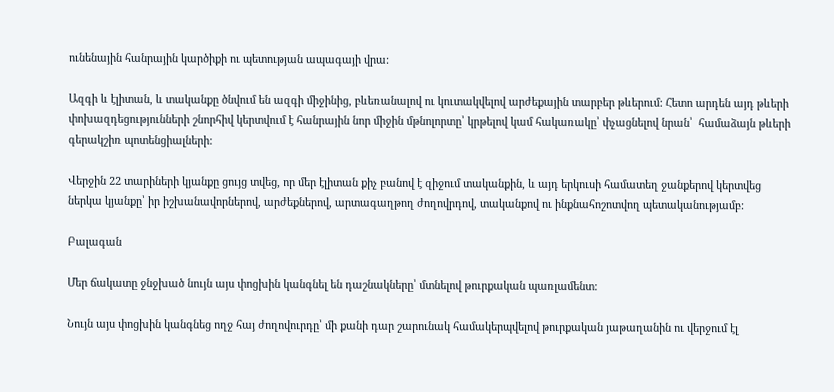ունենային հանրային կարծիքի ու պետության ապագայի վրա:

Ազգի և էլիտան, և տականքը ծնվում են ազգի միջինից, բևեռանալով ու կուտակվելով արժեքային տարբեր թևերում: Հետո արդեն այդ թևերի փոխազդեցությունների շնորհիվ կերտվում է հանրային նոր միջին մթնոլորտը՝ կրթելով կամ հակառակը՝ փչացնելով նրան՝  համաձայն թևերի գերակշիռ պոտենցիալների:

Վերջին 22 տարիների կյանքը ցույց տվեց, որ մեր էլիտան քիչ բանով է զիջում տականքին, և այդ երկուսի համատեղ ջանքերով կերտվեց ներկա կյանքը՝ իր իշխանավորներով, արժեքներով, արտագաղթող ժողովրդով, տականքով ու ինքնահոշոտվող պետականությամբ:

Բալագան

Մեր ճակատը ջնջխած նույն այս փոցխին կանգնել են դաշնակները՝ մտնելով թուրքական պառլամենտ:

Նույն այս փոցխին կանգնեց ողջ հայ ժողովուրդը՝ մի քանի դար շարունակ համակերպվելով թուրքական յաթաղանին ու վերջում էլ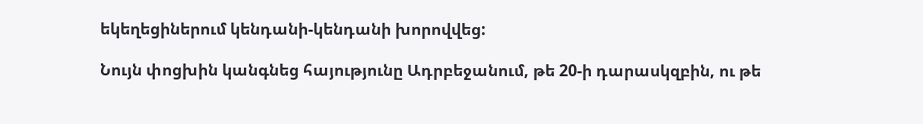եկեղեցիներում կենդանի-կենդանի խորովվեց:

Նույն փոցխին կանգնեց հայությունը Ադրբեջանում, թե 20-ի դարասկզբին, ու թե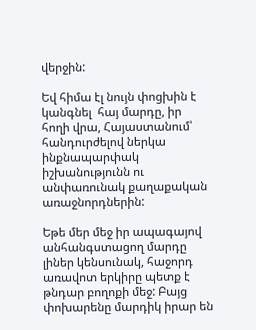վերջին:

Եվ հիմա էլ նույն փոցխին է կանգնել  հայ մարդը, իր հողի վրա, Հայաստանում՝ հանդուրժելով ներկա ինքնապարփակ իշխանությունն ու անփառունակ քաղաքական առաջնորդներին:

Եթե մեր մեջ իր ապագայով անհանգստացող մարդը լիներ կենսունակ, հաջորդ  առավոտ երկիրը պետք է թնդար բողոքի մեջ: Բայց փոխարենը մարդիկ իրար են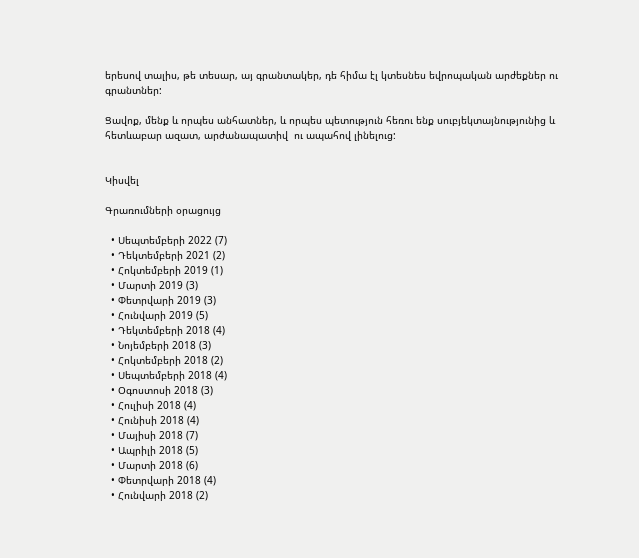երեսով տալիս, թե տեսար, այ գրանտակեր, դե հիմա էլ կտեսնես եվրոպական արժեքներ ու գրանտներ:

Ցավոք, մենք և որպես անհատներ, և որպես պետություն հեռու ենք սուբյեկտայնությունից և  հետևաբար ազատ, արժանապատիվ  ու ապահով լինելուց:


Կիսվել

Գրառումների օրացույց

  • Սեպտեմբերի 2022 (7)
  • Դեկտեմբերի 2021 (2)
  • Հոկտեմբերի 2019 (1)
  • Մարտի 2019 (3)
  • Փետրվարի 2019 (3)
  • Հունվարի 2019 (5)
  • Դեկտեմբերի 2018 (4)
  • Նոյեմբերի 2018 (3)
  • Հոկտեմբերի 2018 (2)
  • Սեպտեմբերի 2018 (4)
  • Օգոստոսի 2018 (3)
  • Հուլիսի 2018 (4)
  • Հունիսի 2018 (4)
  • Մայիսի 2018 (7)
  • Ապրիլի 2018 (5)
  • Մարտի 2018 (6)
  • Փետրվարի 2018 (4)
  • Հունվարի 2018 (2)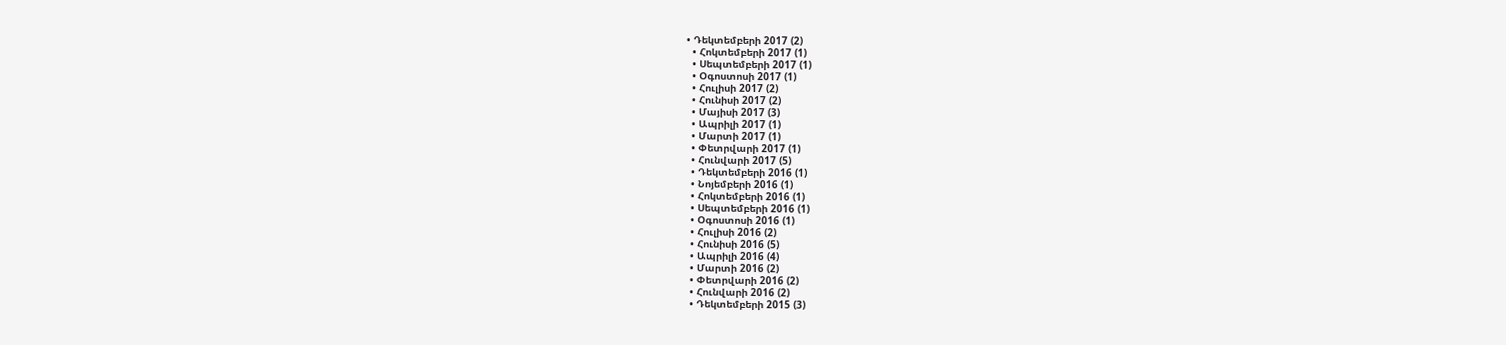• Դեկտեմբերի 2017 (2)
  • Հոկտեմբերի 2017 (1)
  • Սեպտեմբերի 2017 (1)
  • Օգոստոսի 2017 (1)
  • Հուլիսի 2017 (2)
  • Հունիսի 2017 (2)
  • Մայիսի 2017 (3)
  • Ապրիլի 2017 (1)
  • Մարտի 2017 (1)
  • Փետրվարի 2017 (1)
  • Հունվարի 2017 (5)
  • Դեկտեմբերի 2016 (1)
  • Նոյեմբերի 2016 (1)
  • Հոկտեմբերի 2016 (1)
  • Սեպտեմբերի 2016 (1)
  • Օգոստոսի 2016 (1)
  • Հուլիսի 2016 (2)
  • Հունիսի 2016 (5)
  • Ապրիլի 2016 (4)
  • Մարտի 2016 (2)
  • Փետրվարի 2016 (2)
  • Հունվարի 2016 (2)
  • Դեկտեմբերի 2015 (3)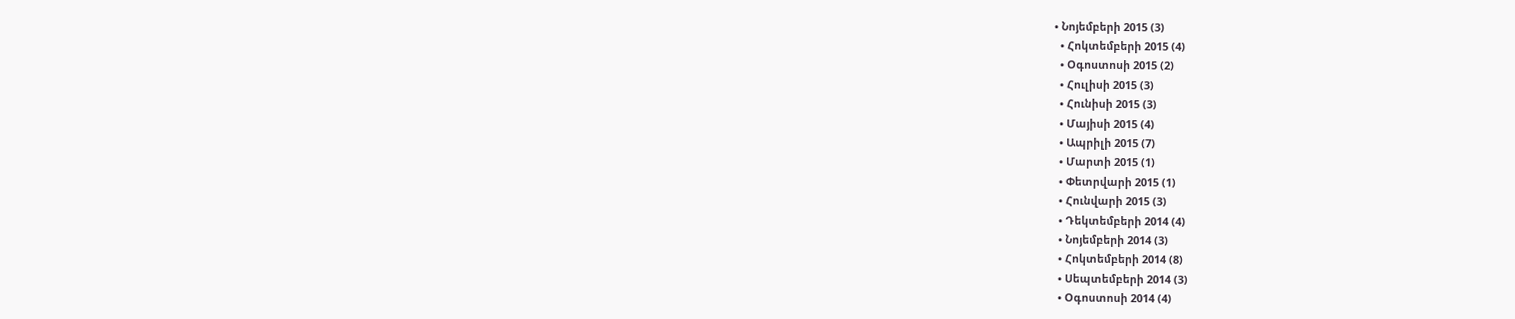• Նոյեմբերի 2015 (3)
  • Հոկտեմբերի 2015 (4)
  • Օգոստոսի 2015 (2)
  • Հուլիսի 2015 (3)
  • Հունիսի 2015 (3)
  • Մայիսի 2015 (4)
  • Ապրիլի 2015 (7)
  • Մարտի 2015 (1)
  • Փետրվարի 2015 (1)
  • Հունվարի 2015 (3)
  • Դեկտեմբերի 2014 (4)
  • Նոյեմբերի 2014 (3)
  • Հոկտեմբերի 2014 (8)
  • Սեպտեմբերի 2014 (3)
  • Օգոստոսի 2014 (4)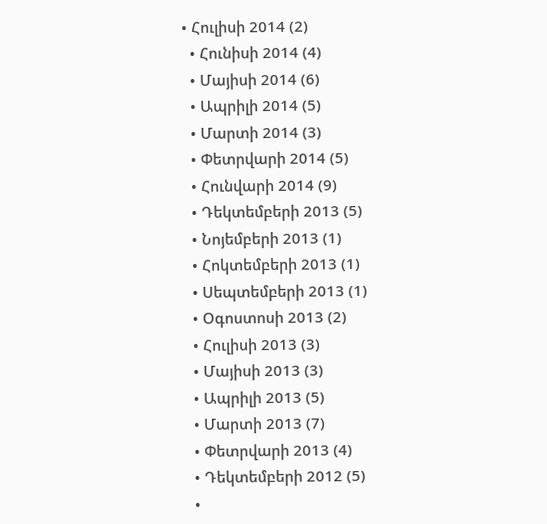• Հուլիսի 2014 (2)
  • Հունիսի 2014 (4)
  • Մայիսի 2014 (6)
  • Ապրիլի 2014 (5)
  • Մարտի 2014 (3)
  • Փետրվարի 2014 (5)
  • Հունվարի 2014 (9)
  • Դեկտեմբերի 2013 (5)
  • Նոյեմբերի 2013 (1)
  • Հոկտեմբերի 2013 (1)
  • Սեպտեմբերի 2013 (1)
  • Օգոստոսի 2013 (2)
  • Հուլիսի 2013 (3)
  • Մայիսի 2013 (3)
  • Ապրիլի 2013 (5)
  • Մարտի 2013 (7)
  • Փետրվարի 2013 (4)
  • Դեկտեմբերի 2012 (5)
  •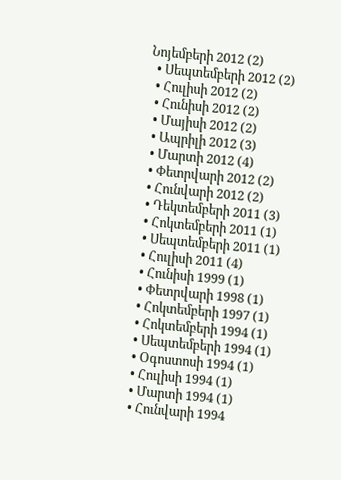Նոյեմբերի 2012 (2)
  • Սեպտեմբերի 2012 (2)
  • Հուլիսի 2012 (2)
  • Հունիսի 2012 (2)
  • Մայիսի 2012 (2)
  • Ապրիլի 2012 (3)
  • Մարտի 2012 (4)
  • Փետրվարի 2012 (2)
  • Հունվարի 2012 (2)
  • Դեկտեմբերի 2011 (3)
  • Հոկտեմբերի 2011 (1)
  • Սեպտեմբերի 2011 (1)
  • Հուլիսի 2011 (4)
  • Հունիսի 1999 (1)
  • Փետրվարի 1998 (1)
  • Հոկտեմբերի 1997 (1)
  • Հոկտեմբերի 1994 (1)
  • Սեպտեմբերի 1994 (1)
  • Օգոստոսի 1994 (1)
  • Հուլիսի 1994 (1)
  • Մարտի 1994 (1)
  • Հունվարի 1994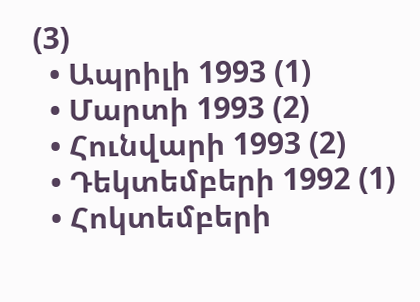(3)
  • Ապրիլի 1993 (1)
  • Մարտի 1993 (2)
  • Հունվարի 1993 (2)
  • Դեկտեմբերի 1992 (1)
  • Հոկտեմբերի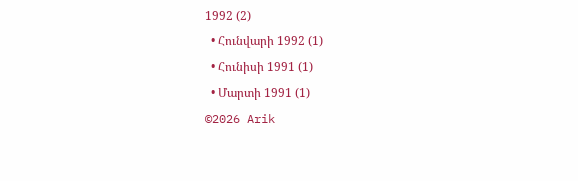1992 (2)
  • Հունվարի 1992 (1)
  • Հունիսի 1991 (1)
  • Մարտի 1991 (1)
©2026 Arik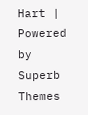Hart | Powered by Superb Themes